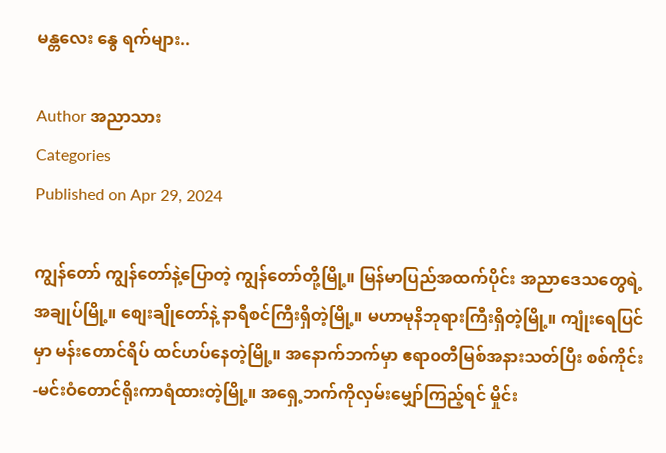မန္တလေး နွေ ရက်များ..

Author အညာသား
Categories
Published on Apr 29, 2024

ကျွန်တော် ကျွန်တော်နဲ့ပြောတဲ့ ကျွန်တော်တို့မြို့။ မြန်မာပြည်အထက်ပိုင်း အညာဒေသတွေရဲ့ အချုပ်မြို့။ စျေးချိုတော်နဲ့ နာရီစင်ကြီးရှိတဲ့မြို့။ မဟာမုနိဘုရားကြီးရှိတဲ့မြို့။ ကျုံးရေပြင်မှာ မန်းတောင်ရိပ် ထင်ဟပ်နေတဲ့မြို့။ အနောက်ဘက်မှာ ဧရာ၀တီမြစ်အနားသတ်ပြီး စစ်ကိုင်း-မင်းဝံတောင်ရိုးကာရံထားတဲ့မြို့။ အရှေ့ဘက်ကိုလှမ်းမျှော်ကြည့်ရင် မှိုင်း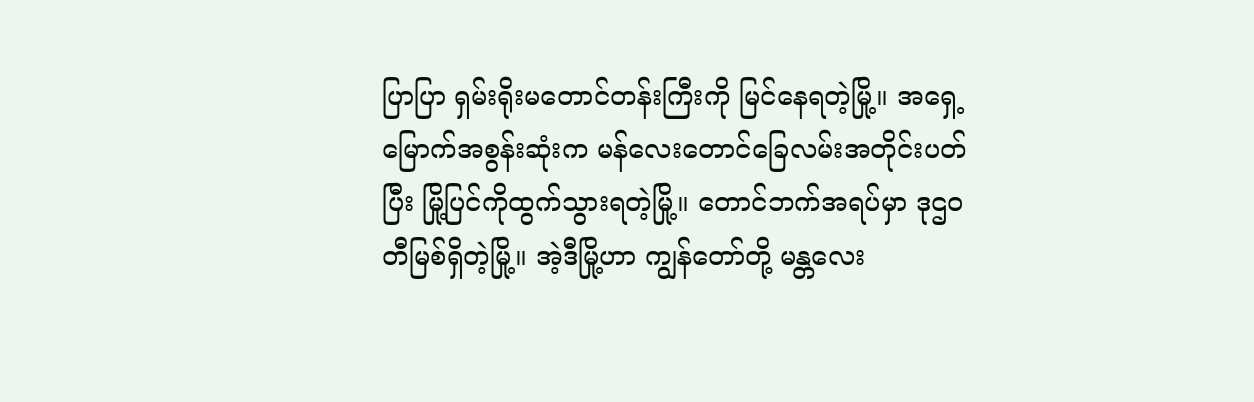ပြာပြာ ရှမ်းရိုးမတောင်တန်းကြီးကို မြင်နေရတဲ့မြို့။ အရှေ့မြောက်အစွန်းဆုံးက မန်လေးတောင်ခြေလမ်းအတိုင်းပတ်ပြီး မြို့ပြင်ကိုထွက်သွားရတဲ့မြို့။ တောင်ဘက်အရပ်မှာ ဒုဌ၀တီမြစ်ရှိတဲ့မြို့။ အဲ့ဒီမြို့ဟာ ကျွန်တော်တို့ မန္တလေး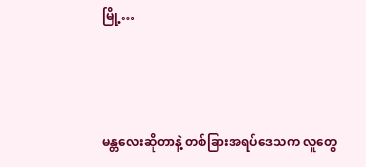မြို့…



မန္တလေးဆိုတာနဲ့ တစ်ခြားအရပ်ဒေသက လူတွေ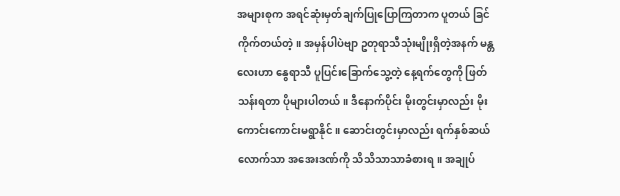အများစုက အရင်ဆုံးမှတ်ချက်ပြုပြောကြတာက ပူတယ် ခြင်ကိုက်တယ်တဲ့။ အမှန်ပါပဲဗျာ ဥတုရာသီသုံးမျိုးရှိတဲ့အနက် မန္တလေးဟာ နွေရာသီ ပူပြင်းခြောက်သွေ့တဲ့ နေ့ရက်တွေကို ဖြတ်သန်းရတာ ပိုများပါတယ်။ ဒီနောက်ပိုင်း မိုးတွင်းမှာလည်း မိုးကောင်းကောင်းမရွာနိုင်။ ဆောင်းတွင်းမှာလည်း ရက်နှစ်ဆယ်လောက်သာ အအေးဒဏ်ကို သိသိသာသာခံစားရ။ အချုပ်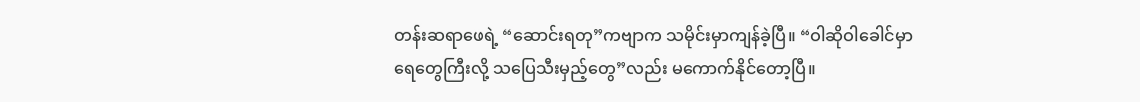တန်းဆရာဖေရဲ့ “ဆောင်းရတု”ကဗျာက သမိုင်းမှာကျန်ခဲ့ပြီ။ “ဝါဆိုဝါခေါင်မှာ ရေတွေကြီးလို့ သပြေသီးမှည့်တွေ”လည်း မကောက်နိုင်တော့ပြီ။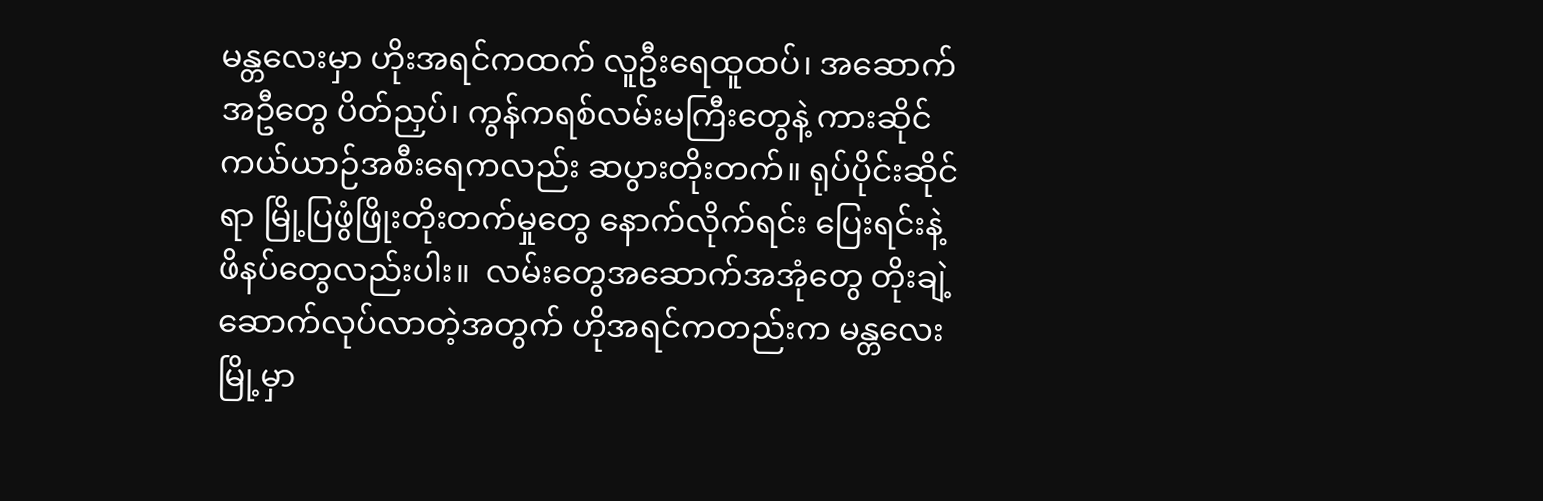မန္တလေးမှာ ဟိုးအရင်ကထက် လူဦးရေထူထပ်၊ အဆောက်အဦတွေ ပိတ်ညှပ်၊ ကွန်ကရစ်လမ်းမကြီးတွေနဲ့ ကားဆိုင်ကယ်ယာဉ်အစီးရေကလည်း ဆပွားတိုးတက်။ ရုပ်ပိုင်းဆိုင်ရာ မြို့ပြဖွံဖြိုးတိုးတက်မှုတွေ နောက်လိုက်ရင်း ပြေးရင်းနဲ့ ဖိနပ်တွေလည်းပါး။  လမ်းတွေအဆောက်အအုံတွေ တိုးချဲ့ဆောက်လုပ်လာတဲ့အတွက် ဟိုအရင်ကတည်းက မန္တလေးမြို့မှာ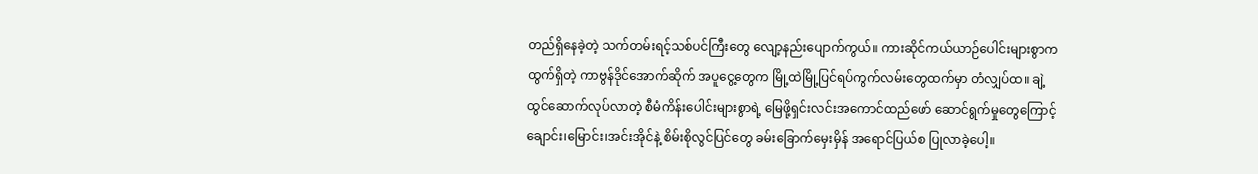တည်ရှိနေခဲ့တဲ့ သက်တမ်းရင့်သစ်ပင်ကြီးတွေ လျော့နည်းပျောက်ကွယ်။ ကားဆိုင်ကယ်ယာဉ်ပေါင်းများစွာကထွက်ရှိတဲ့ ကာဗွန်ဒိုင်အောက်ဆိုက် အပူငွေ့တွေက မြို့ထဲမြို့ပြင်ရပ်ကွက်လမ်းတွေထက်မှာ တံလျှပ်ထ။ ချဲ့ထွင်ဆောက်လုပ်လာတဲ့ စီမံကိန်းပေါင်းများစွာရဲ့ မြေဖို့ရှင်းလင်းအကောင်ထည်ဖော် ဆောင်ရွက်မှုတွေကြောင့် ချောင်း၊မြောင်း၊အင်းအိုင်နဲ့ စိမ်းစိုလွင်ပြင်တွေ ခမ်းခြောက်မှေးမှိန် အရောင်ပြယ်စ ပြုလာခဲ့ပေါ့။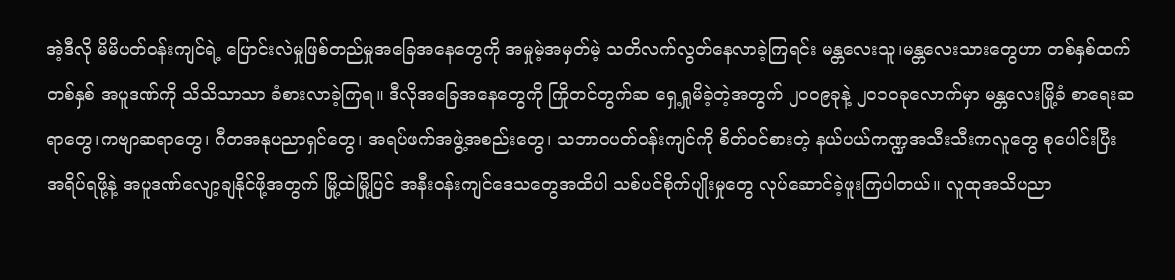အဲ့ဒီလို မိမိပတ်ဝန်းကျင်ရဲ့ ပြောင်းလဲမှုဖြစ်တည်မှုအခြေအနေတွေကို အမှုမဲ့အမှတ်မဲ့ သတိလက်လွတ်နေလာခဲ့ကြရင်း မန္တလေးသူ၊မန္တလေးသားတွေဟာ တစ်နှစ်ထက်တစ်နှစ် အပူဒဏ်ကို သိသိသာသာ ခံစားလာခဲ့ကြရ။ ဒီလိုအခြေအနေတွေကို ကြိုတင်တွက်ဆ ရှေ့ရှုမိခဲ့တဲ့အတွက် ၂၀၀၉ခုနဲ့ ၂၀၁၀ခုလောက်မှာ မန္တလေးမြို့ခံ စာရေးဆရာတွေ၊ကဗျာဆရာတွေ၊ ဂီတအနုပညာရှင်တွေ၊ အရပ်ဖက်အဖွဲ့အစည်းတွေ၊ သဘာ၀ပတ်ဝန်းကျင်ကို စိတ်ဝင်စားတဲ့ နယ်ပယ်ကဏ္ဍအသီးသီးကလူတွေ စုပေါင်းပြီး အရိပ်ရဖို့နဲ့ အပူဒဏ်လျော့ချနိုင်ဖို့အတွက် မြို့ထဲမြို့ပြင် အနီးဝန်းကျင်ဒေသတွေအထိပါ သစ်ပင်စိုက်ပျိုးမှုတွေ လုပ်ဆောင်ခဲ့ဖူးကြပါတယ်။ လူထုအသိပညာ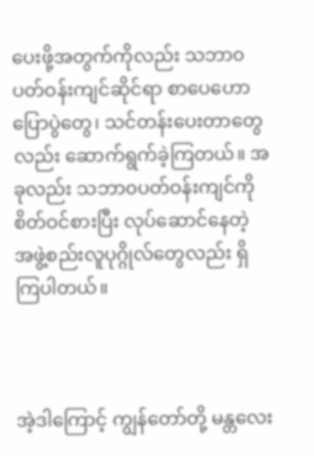ပေးဖို့အတွက်ကိုလည်း သဘာ၀ပတ်ဝန်းကျင်ဆိုင်ရာ စာပေဟောပြောပွဲတွေ၊ သင်တန်းပေးတာတွေလည်း ဆောက်ရွက်ခဲ့ကြတယ်။ အခုလည်း သဘာ၀ပတ်ဝန်းကျင်ကို စိတ်ဝင်စားပြီး လုပ်ဆောင်နေတဲ့ အဖွဲ့စည်းလူပုဂ္ဂိုလ်တွေလည်း ရှိကြပါတယ်။



အဲ့ဒါကြောင့် ကျွန်တော်တို့ မန္တလေး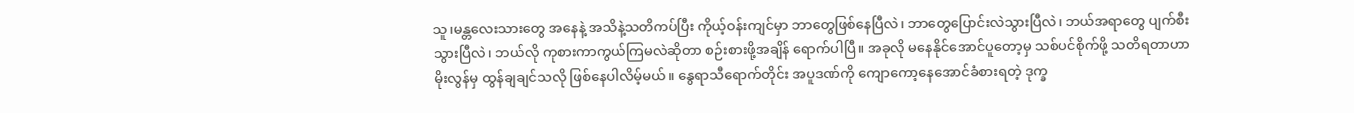သူ၊မန္တလေးသားတွေ အနေနဲ့ အသိနဲ့သတိကပ်ပြီး ကိုယ့်ဝန်းကျင်မှာ ဘာတွေဖြစ်နေပြီလဲ၊ ဘာတွေပြောင်းလဲသွားပြီလဲ၊ ဘယ်အရာတွေ ပျက်စီးသွားပြီလဲ၊ ဘယ်လို ကုစားကာကွယ်ကြမလဲဆိုတာ စဉ်းစားဖို့အချိန် ရောက်ပါပြီ။ အခုလို မနေနိုင်အောင်ပူတော့မှ သစ်ပင်စိုက်ဖို့ သတိရတာဟာ မိုးလွန်မှ ထွန်ချချင်သလို ဖြစ်နေပါလိမ့်မယ်။ နွေရာသီရောက်တိုင်း အပူဒဏ်ကို ကျောကော့နေအောင်ခံစားရတဲ့ ဒုက္ခ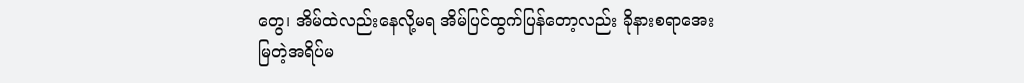တွေ၊ အိမ်ထဲလည်းနေလို့မရ အိမ်ပြင်ထွက်ပြန်တော့လည်း ခိုနားစရာအေးမြတဲ့အရိပ်မ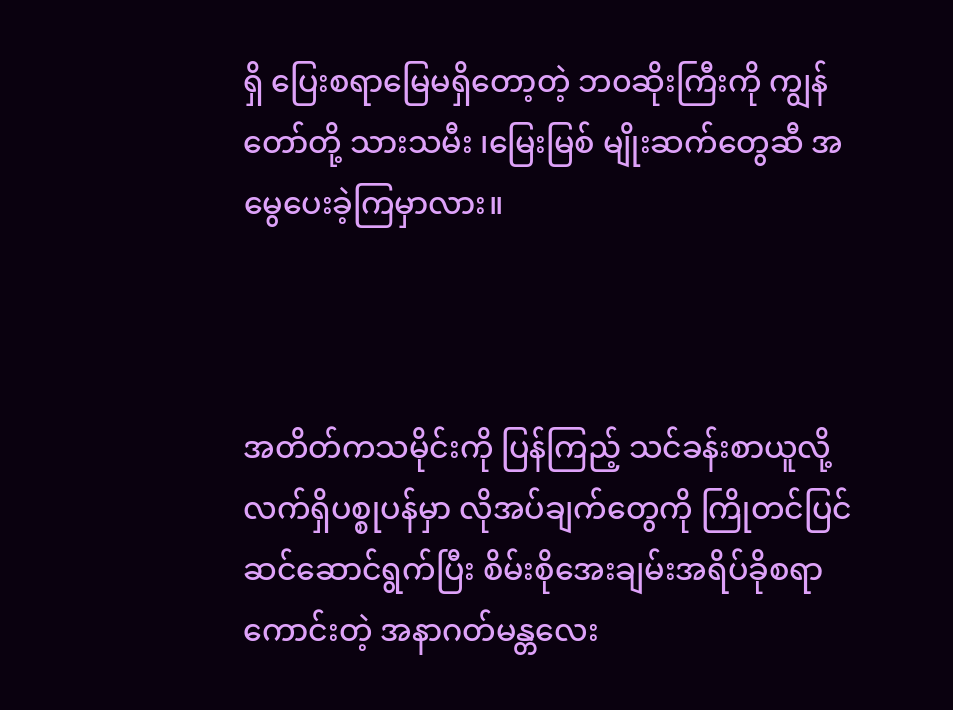ရှိ ပြေးစရာမြေမရှိတော့တဲ့ ဘ၀ဆိုးကြီးကို ကျွန်တော်တို့ သားသမီး ၊မြေးမြစ် မျိုးဆက်တွေဆီ အမွေပေးခဲ့ကြမှာလား။



အတိတ်ကသမိုင်းကို ပြန်ကြည့် သင်ခန်းစာယူလို့ လက်ရှိပစ္စုပန်မှာ လိုအပ်ချက်တွေကို ကြိုတင်ပြင်ဆင်ဆောင်ရွက်ပြီး စိမ်းစိုအေးချမ်းအရိပ်ခိုစရာကောင်းတဲ့ အနာဂတ်မန္တလေး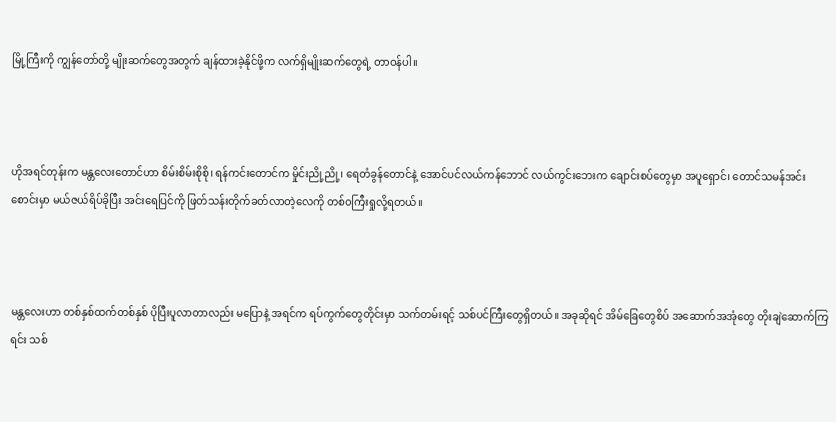မြို့ကြီးကို ကျွန်တော်တို့ မျိုးဆက်တွေအတွက် ချန်ထားခဲ့နိုင်ဖို့က လက်ရှိမျိုးဆက်တွေရဲ့ တာဝန်ပါ။



ဟိုအရင်တုန်းက မန္တလေးတောင်ဟာ စိမ်းစိမ်းစိုစို၊ ရန်ကင်းတောင်က မှိုင်းညို့ညို့၊ ရေတံခွန်တောင်နဲ့ အောင်ပင်လယ်ကန်ဘောင် လယ်ကွင်းဘေးက ချောင်းစပ်တွေမှာ အပူရှောင်၊ တောင်သမန်အင်းစောင်းမှာ မယ်ဇယ်ရိပ်ခိုပြီး အင်းရေပြင်ကို ဖြတ်သန်းတိုက်ခတ်လာတဲ့လေကို တစ်၀ကြီးရှုလို့ရတယ်။



မန္တလေးဟာ တစ်နှစ်ထက်တစ်နှစ် ပိုပြီးပူလာတာလည်း မပြောနဲ့ အရင်က ရပ်ကွက်တွေတိုင်းမှာ သက်တမ်းရင့် သစ်ပင်ကြီးတွေရှိတယ်။ အခုဆိုရင် အိမ်ခြေတွေစိပ် အဆောက်အအုံတွေ တိုးချဲဆောက်ကြရင်း သစ်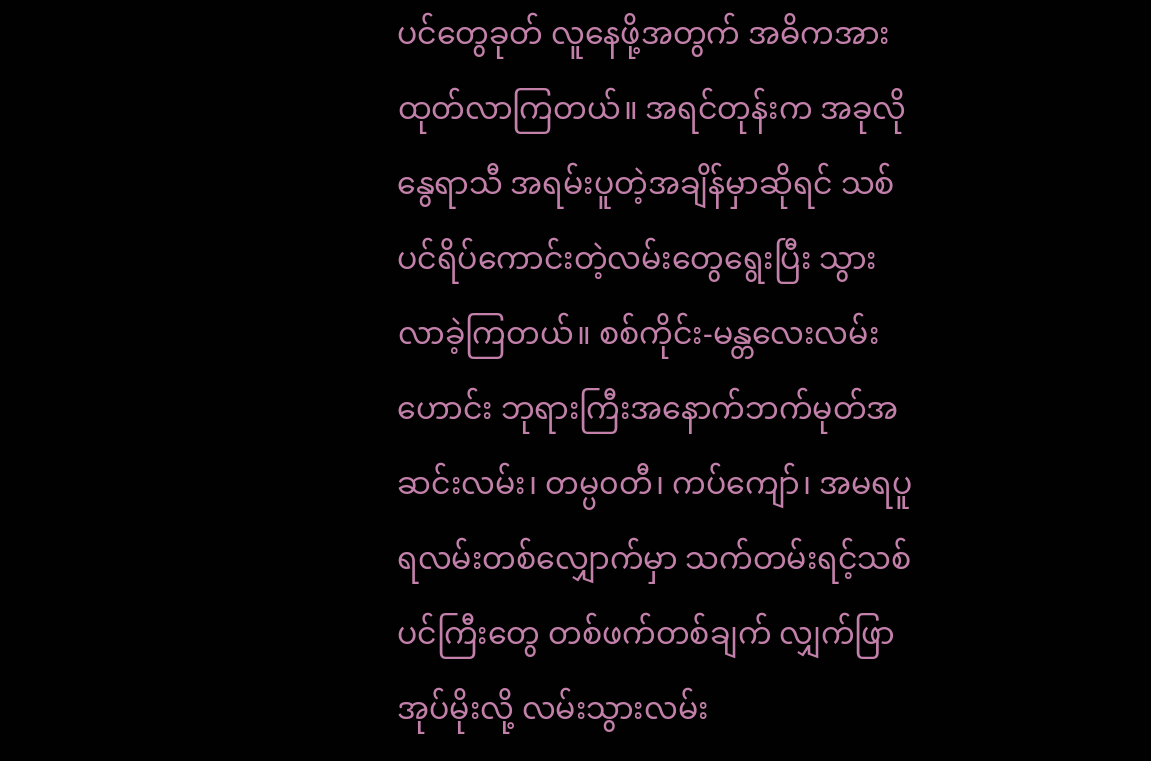ပင်တွေခုတ် လူနေဖို့အတွက် အဓိကအားထုတ်လာကြတယ်။ အရင်တုန်းက အခုလိုနွေရာသီ အရမ်းပူတဲ့အချိန်မှာဆိုရင် သစ်ပင်ရိပ်ကောင်းတဲ့လမ်းတွေရွေးပြီး သွားလာခဲ့ကြတယ်။ စစ်ကိုင်း-မန္တလေးလမ်းဟောင်း ဘုရားကြီးအနောက်ဘက်မုတ်အဆင်းလမ်း၊ တမ္ပ၀တီ၊ ကပ်ကျော်၊ အမရပူရလမ်းတစ်လျှောက်မှာ သက်တမ်းရင့်သစ်ပင်ကြီးတွေ တစ်ဖက်တစ်ချက် လျှက်ဖြာအုပ်မိုးလို့ လမ်းသွားလမ်း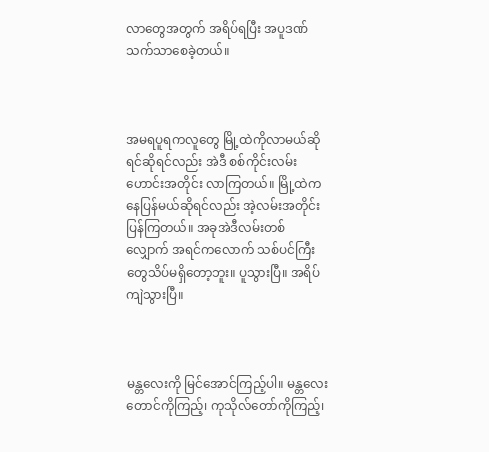လာတွေအတွက် အရိပ်ရပြီး အပူဒဏ်သက်သာစေခဲ့တယ်။



အမရပူရကလူတွေ မြို့ထဲကိုလာမယ်ဆိုရင်ဆိုရင်လည်း အဲဒီ စစ်ကိုင်းလမ်းဟောင်းအတိုင်း လာကြတယ်။ မြို့ထဲကနေပြန်မယ်ဆိုရင်လည်း အဲ့လမ်းအတိုင်းပြန်ကြတယ်။ အခုအဲဒီလမ်းတစ်လျှောက် အရင်ကလောက် သစ်ပင်ကြီးတွေသိပ်မရှိတော့ဘူး။ ပူသွားပြီ။ အရိပ်ကျဲသွားပြီ။



မန္တလေးကို မြင်အောင်ကြည့်ပါ။ မန္တလေးတောင်ကိုကြည့်၊ ကုသိုလ်တော်ကိုကြည့်၊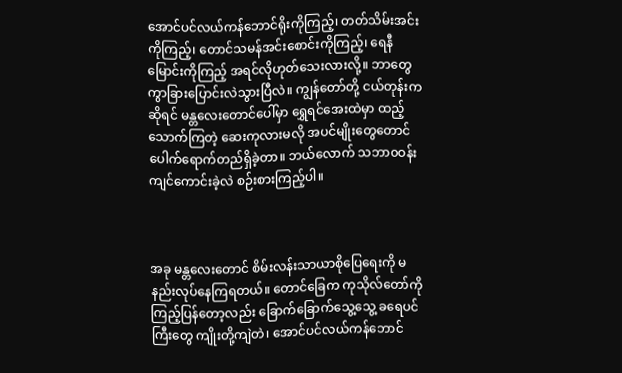အောင်ပင်လယ်ကန်ဘောင်ရိုးကိုကြည့်၊ တတ်သိမ်းအင်းကိုကြည့်၊ တောင်သမန်အင်းစောင်းကိုကြည့်၊ ရေနီမြောင်းကိုကြည့် အရင်လိုဟုတ်သေးလားလို့။ ဘာတွေကွာခြားပြောင်းလဲသွားပြီလဲ။ ကျွန်တော်တို့ ငယ်တုန်းကဆိုရင် မန္တလေးတောင်ပေါ်မှာ ရွှေရင်အေးထဲမှာ ထည့်သောက်ကြတဲ့ ဆေးကုလားမလို အပင်မျိုးတွေတောင် ပေါက်ရောက်တည်ရှိခဲ့တာ။ ဘယ်လောက် သဘာ၀ဝန်းကျင်ကောင်းခဲ့လဲ စဉ်းစားကြည့်ပါ။



အခု မန္တလေးတောင် စိမ်းလန်းသာယာစိုပြေရေးကို မနည်းလုပ်နေကြရတယ်။ တောင်ခြေက ကုသိုလ်တော်ကို ကြည့်ပြန်တော့လည်း ခြောက်ခြောက်သွေ့သွေ့ ခရေပင်ကြီးတွေ ကျိုးတို့ကျဲတဲ၊ အောင်ပင်လယ်ကန်ဘောင်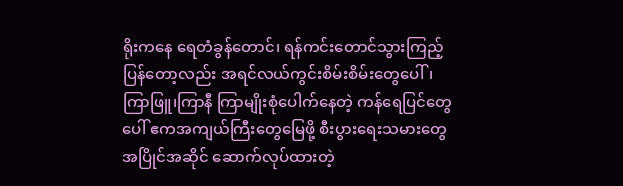ရိုးကနေ ရေတံခွန်တောင်၊ ရန်ကင်းတောင်သွားကြည့်ပြန်တော့လည်း အရင်လယ်ကွင်းစိမ်းစိမ်းတွေပေါ်၊ ကြာဖြူ၊ကြာနီ ကြာမျိုးစုံပေါက်နေတဲ့ ကန်ရေပြင်တွေပေါ် ဧကအကျယ်ကြီးတွေမြေဖို့ စီးပွားရေးသမားတွေ အပြိုင်အဆိုင် ဆောက်လုပ်ထားတဲ့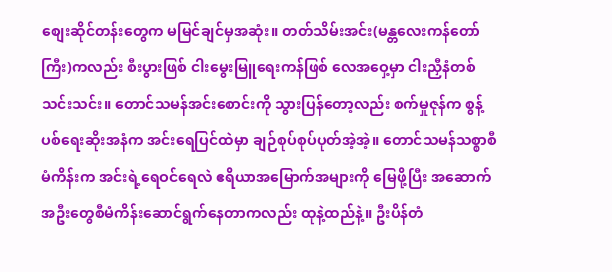စျေးဆိုင်တန်းတွေက မမြင်ချင်မှအဆုံး။ တတ်သိမ်းအင်း(မန္တလေးကန်တော်ကြီး)ကလည်း စီးပွားဖြစ် ငါးမွေးမြူရေးကန်ဖြစ် လေအဝှေ့မှာ ငါးညှီနံတစ်သင်းသင်း။ တောင်သမန်အင်းစောင်းကို သွားပြန်တော့လည်း စက်မှုဇုန်က စွန့်ပစ်ရေးဆိုးအနံက အင်းရေပြင်ထဲမှာ ချဉ်စုပ်စုပ်ပုတ်အဲ့အဲ့။ တောင်သမန်သစ္စာစီမံကိန်းက အင်းရဲ့ရေဝင်ရေလဲ ဧရိယာအမြောက်အများကို မြေဖို့ပြီး အဆောက်အဦးတွေစီမံကိန်းဆောင်ရွက်နေတာကလည်း ထုနဲ့ထည်နဲ့။ ဦးပိန်တံ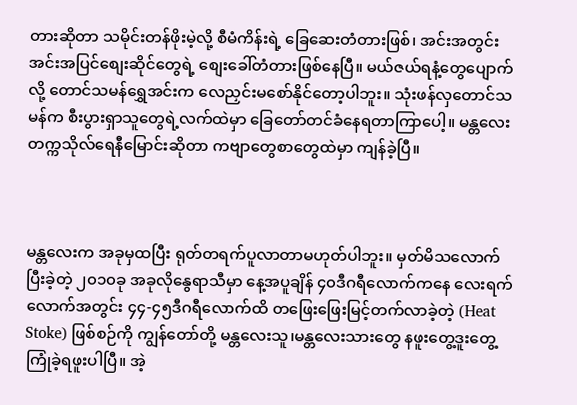တားဆိုတာ သမိုင်းတန်ဖိုးမဲ့လို့ စီမံကိန်းရဲ့ ခြေဆေးတံတားဖြစ်၊ အင်းအတွင်း အင်းအပြင်စျေးဆိုင်တွေရဲ့ စျေးခေါ်တံတားဖြစ်နေပြီ။ မယ်ဇယ်ရနံ့တွေပျောက်လို့ တောင်သမန်ရွှေအင်းက လေညှင်းမစော်နိုင်တော့ပါဘူး။ သုံးဖန်လှတောင်သမန်က စီးပွားရှာသူတွေရဲ့လက်ထဲမှာ ခြေတော်တင်ခံနေရတာကြာပေါ့။ မန္တလေးတက္ကသိုလ်ရေနီမြောင်းဆိုတာ ကဗျာတွေစာတွေထဲမှာ ကျန်ခဲ့ပြီ။



မန္တလေးက အခုမှထပြီး ရုတ်တရက်ပူလာတာမဟုတ်ပါဘူး။ မှတ်မိသလောက် ပြီးခဲ့တဲ့ ၂၀၁၀ခု အခုလိုနွေရာသီမှာ နေ့အပူချိန် ၄၀ဒီဂရီလောက်ကနေ လေးရက်လောက်အတွင်း ၄၄-၄၅ဒီဂရီလောက်ထိ တဖြေးဖြေးမြင့်တက်လာခဲ့တဲ့ (Heat Stoke) ဖြစ်စဉ်ကို ကျွန်တော်တို့ မန္တလေးသူ၊မန္တလေးသားတွေ နဖူးတွေ့ဒူးတွေ့ကြုံခဲ့ရဖူးပါပြီ။ အဲ့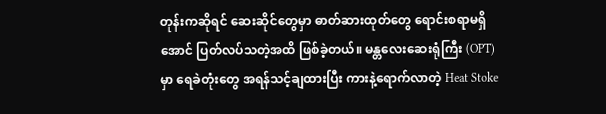တုန်းကဆိုရင် ဆေးဆိုင်တွေမှာ ဓာတ်ဆားထုတ်တွေ ရောင်းစရာမရှိအောင် ပြတ်လပ်သတဲ့အထိ ဖြစ်ခဲ့တယ်။ မန္တလေးဆေးရုံကြီး (OPT) မှာ ရေခဲတုံးတွေ အရန်သင့်ချထားပြီး ကားနဲ့ရောက်လာတဲ့ Heat Stoke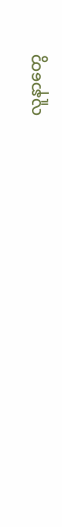လူနာတွေ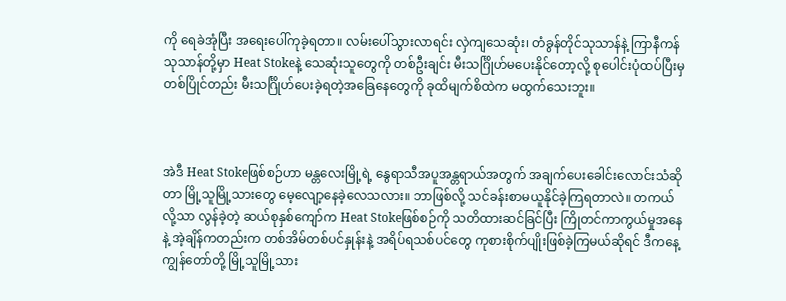ကို ရေခဲအုံပြီး အရေးပေါ်ကုခဲ့ရတာ။ လမ်းပေါ်သွားလာရင်း လှဲကျသေဆုံး၊ တံခွန်တိုင်သုသာန်နဲ့ ကြာနီကန်သုသာန်တို့မှာ Heat Stokeနဲ့ သေဆုံးသူတွေကို တစ်ဦးချင်း မီးသင်္ဂြိုဟ်မပေးနိုင်တော့လို့ စုပေါင်းပုံထပ်ပြီးမှ တစ်ပြိုင်တည်း မီးသင်္ဂြိုဟ်ပေးခဲ့ရတဲ့အခြေနေတွေကို ခုထိမျက်စိထဲက မထွက်သေးဘူး။



အဲဒီ Heat Stokeဖြစ်စဉ်ဟာ မန္တလေးမြို့ရဲ့ နွေရာသီအပူအန္တရာယ်အတွက် အချက်ပေးခေါင်းလောင်းသံဆိုတာ မြို့သူမြို့သားတွေ မေ့လျော့နေခဲ့လေသလား။ ဘာဖြစ်လို့ သင်ခန်းစာမယူနိုင်ခဲ့ကြရတာလဲ။ တကယ်လို့သာ လွန်ခဲ့တဲ့ ဆယ်စုနှစ်ကျော်က Heat Stokeဖြစ်စဉ်ကို သတိထားဆင်ခြင်ပြီး ကြိုတင်ကာကွယ်မှုအနေနဲ့ အဲ့ချိန်ကတည်းက တစ်အိမ်တစ်ပင်နှုန်းနဲ့ အရိပ်ရသစ်ပင်တွေ ကုစားစိုက်ပျိုးဖြစ်ခဲ့ကြမယ်ဆိုရင် ဒီကနေ့ ကျွန်တော်တို့ မြို့သူမြို့သား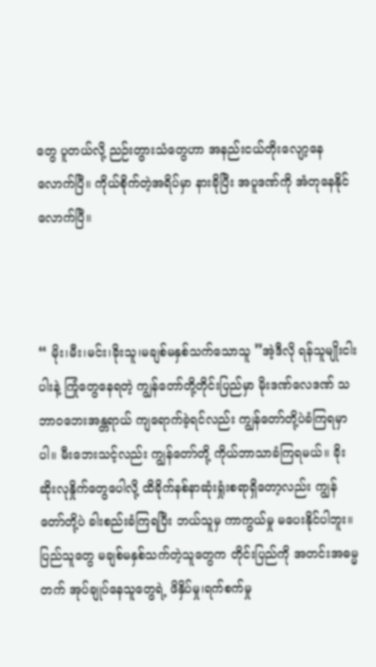တွေ ပူတယ်လို့ ညဉ်းတွားသံတွေဟာ အနည်းငယ်တိုးလျော့နေလောက်ပြီ။ ကိုယ်စိုက်တဲ့အရိပ်မှာ နားခိုပြီး အပူဒဏ်ကို အံတုနေနိုင်လောက်ပြီ။



“ မိုး၊မီး၊မင်း၊ခိုးသူ၊မချစ်မနှစ်သက်သောသူ ”အဲ့ဒီလို ရန်သူမျိုးငါးပါးနဲ့ ကြုံတွေနေရတဲ့ ကျွန်တော်တို့တိုင်းပြည်မှာ မိုးဒဏ်လေဒဏ် သဘာ၀ဘေးအန္တရာယ် ကျရောက်ခဲ့ရင်လည်း ကျွန်တော်တို့ပဲခံကြရမှာပါ။ မီးဘေးသင့်လည်း ကျွန်တော်တို့ ကိုယ်ဘာသာခံကြရမယ်။ ခိုးဆိုးလုနှိုက်တွေပေါလို့ ထိခိုက်နစ်နာဆုံးရှုံးစရာရှိတော့လည်း ကျွန်တော်တို့ပဲ ခါးစည်းခံကြရပြီး ဘယ်သူမှ ကာကွယ်မှု မပေးနိုင်ပါဘူး။ ပြည်သူတွေ မချစ်မနှစ်သက်တဲ့သူတွေက တိုင်းပြည်ကို အတင်းအဓမ္မတက် အုပ်ချုပ်နေသူတွေရဲ့ ဖိနှိပ်မှု၊ရက်စက်မှု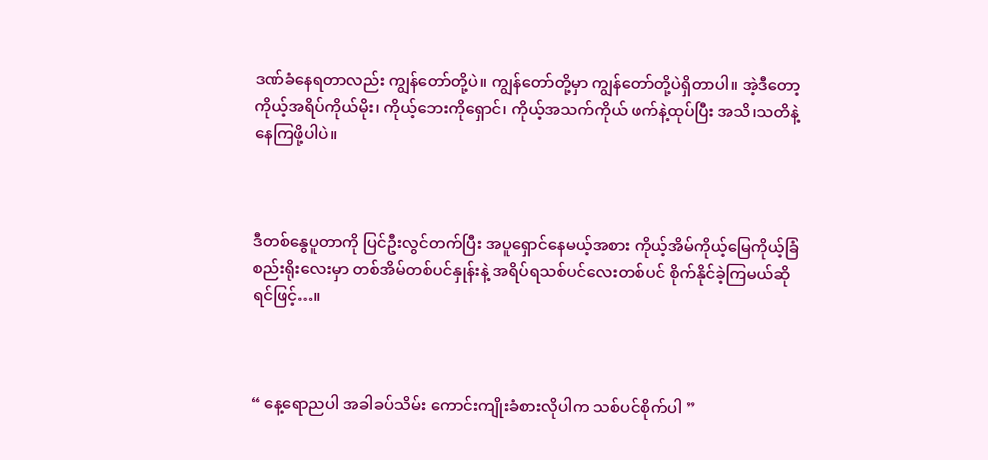ဒဏ်ခံနေရတာလည်း ကျွန်တော်တို့ပဲ။ ကျွန်တော်တို့မှာ ကျွန်တော်တို့ပဲရှိတာပါ။ အဲ့ဒီတော့ ကိုယ့်အရိပ်ကိုယ်မိုး၊ ကိုယ့်ဘေးကိုရှောင်၊ ကိုယ့်အသက်ကိုယ် ဖက်နဲ့ထုပ်ပြီး အသိ၊သတိနဲ့ နေကြဖို့ပါပဲ။



ဒီတစ်နွေပူတာကို ပြင်ဦးလွင်တက်ပြီး အပူရှောင်နေမယ့်အစား ကိုယ့်အိမ်ကိုယ့်မြေကိုယ့်ခြံစည်းရိုးလေးမှာ တစ်အိမ်တစ်ပင်နှုန်းနဲ့ အရိပ်ရသစ်ပင်လေးတစ်ပင် စိုက်နိုင်ခဲ့ကြမယ်ဆိုရင်ဖြင့်…။



“ နေ့ရောညပါ အခါခပ်သိမ်း ကောင်းကျိုးခံစားလိုပါက သစ်ပင်စိုက်ပါ ”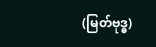(မြတ်ဗုဒ္ဓ)